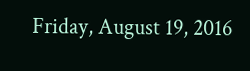Friday, August 19, 2016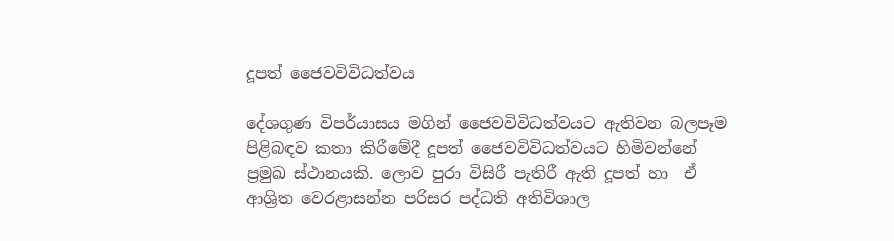දූපත් ජෛවවිවිධත්වය

දේශගුණ විපර්යාසය මගින් ජෛවවිවිධත්වයට ඇතිවන බලපෑම පිළිබඳව කතා කිරීමේදී දූපත් ජෛවවිවිධත්වයට හිමිවන්නේ ප්‍රමුඛ ස්ථානයකි. ලොව පුරා විසිරී පැතිරී ඇති දූපත් හා  ඒ ආශ්‍රිත වෙරළාසන්න පරිසර පද්ධති අතිවිශාල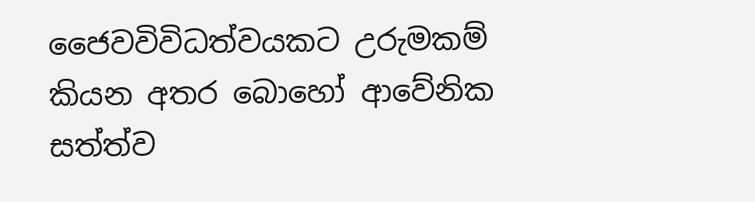ජෛවවිවිධත්වයකට උරුමකම් කියන අතර බොහෝ ආවේනික සත්ත්ව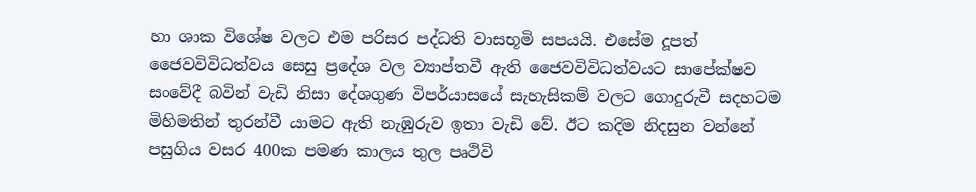හා ශාක විශේෂ වලට එම පරිසර පද්ධති වාසභූමි සපයයි. එසේම දූපත් ජෛවවිවිධත්වය සෙසු ප්‍රදේශ වල ව්‍යාප්තවී ඇති ජෛවවිවිධත්වයට සාපේක්ෂව සංවේදී බවින් වැඩි නිසා දේශගුණ විපර්යාසයේ සැහැසිකම් වලට ගොදුරුවී සදහටම මිහිමතින් තුරන්වී යාමට ඇති නැඹුරුව ඉතා වැඩි වේ. ඊට කදිම නිදසුන වන්නේ පසුගිය වසර 400ක පමණ කාලය තුල පෘථිවි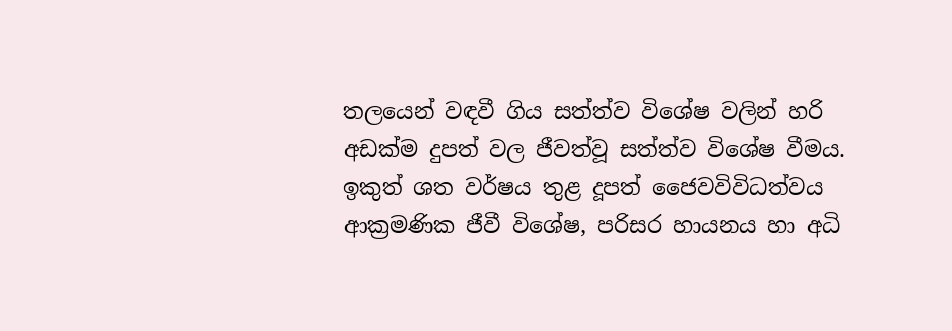තලයෙන් වඳවී ගිය සත්ත්ව විශේෂ වලින් හරි අඩක්ම දුපත් වල ජීවත්වූ සත්ත්ව විශේෂ වීමය. ඉකුත් ශත වර්ෂය තුළ දූපත් ජෛවවිවිධත්වය ආක්‍රමණික ජීවී විශේෂ, පරිසර හායනය හා අධි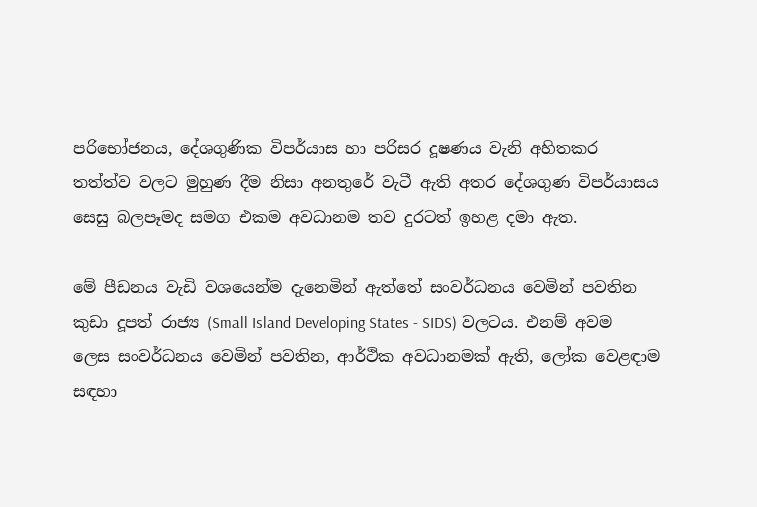පරිභෝජනය, දේශගුණික විපර්යාස හා පරිසර දූෂණය වැනි අහිතකර තත්ත්ව වලට මුහුණ දීම නිසා අනතුරේ වැටී ඇති අතර දේශගුණ විපර්යාසය සෙසු බලපෑමද සමග එකම අවධානම තව දුරටත් ඉහළ දමා ඇත.

මේ පීඩනය වැඩි වශයෙන්ම දැනෙමින් ඇත්තේ සංවර්ධනය වෙමින් පවතින කුඩා දූපත් රාජ්‍ය (Small Island Developing States - SIDS) වලටය. එනම් අවම ලෙස සංවර්ධනය වෙමින් පවතින, ආර්ථික අවධානමක් ඇති, ලෝක ‍වෙළඳාම  සඳහා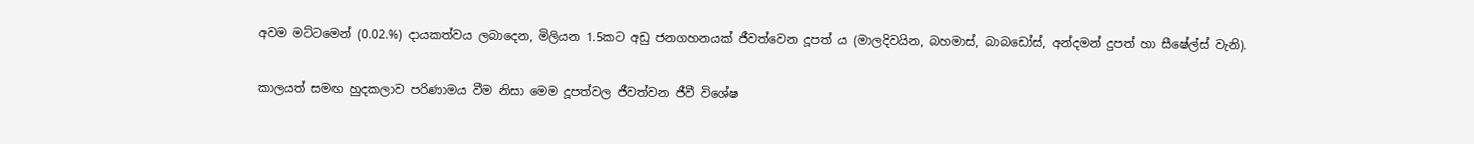අවම මට්ටමෙන් (0.02.%) දායකත්වය ලබාදෙන, මිලියන 1.5කට අඩු ජනගහනයක් ජීවත්වෙන දූපත් ය (මාලදිවයින, බහමාස්, බාබඩෝස්, අන්දමන් දුපත් හා සීෂේල්ස් වැනි).

කාලයත් සමඟ හුදකලාව පරිණාමය වීම නිසා මෙම දූපත්වල ජීවත්වන ජීවී විශේෂ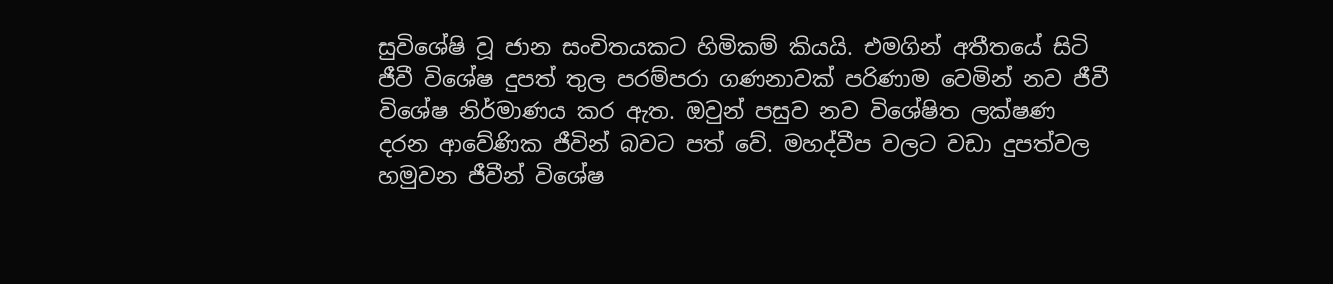සුවිශේෂි වූ ජාන සංචිතයකට හිමිකම් කියයි. එමගින් අතීතයේ සිටි ජීවී විශේෂ දුපත් තුල පරම්පරා ගණනාවක් පරිණාම වෙමින් නව ජීවී විශේෂ නිර්මාණය කර ඇත. ඔවුන් පසුව නව විශේෂිත ලක්ෂණ දරන ආවේණික ජීවින් බවට පත් වේ. මහද්වීප වලට වඩා දුපත්වල හමුවන ජීවීන් විශේෂ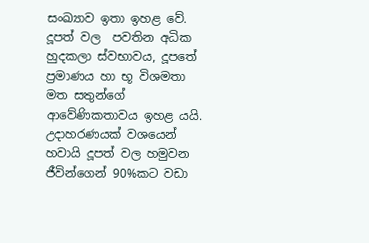සංඛ්‍යාව ඉතා ඉහළ වේ. දූපත් වල  පවතින අධික හුදකලා ස්වභාවය, දූපතේ ප්‍රමාණය හා භූ විශමතා මත සතුන්ගේ ආවේණිකතාවය ඉහළ යයි. උදාහරණයක් වශයෙන් හවායි දූපත් වල හමුවන ජීවින්ගෙන් 90%කට වඩා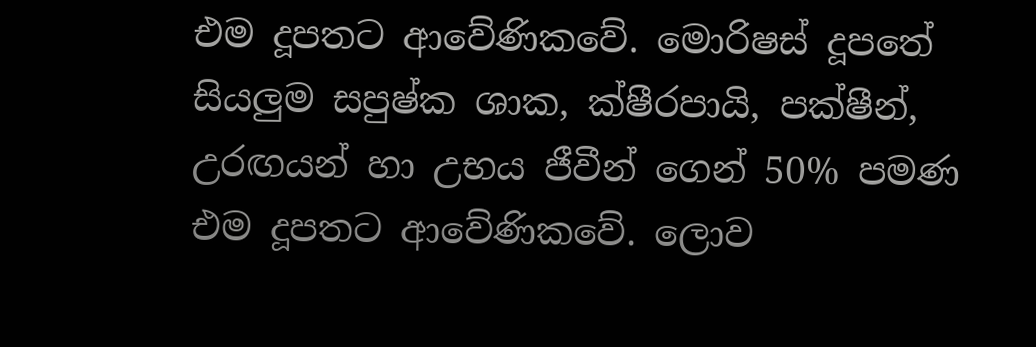එම දූපතට ආවේණිකවේ. මොරිෂස් දූපතේ සියලුම සපුෂ්ක ශාක, ක්ෂීරපායි, පක්ෂීන්, උරඟයන් හා උභය ජීවීන් ගෙන් 50% පමණ එම දූපතට ආවේණිකවේ. ලොව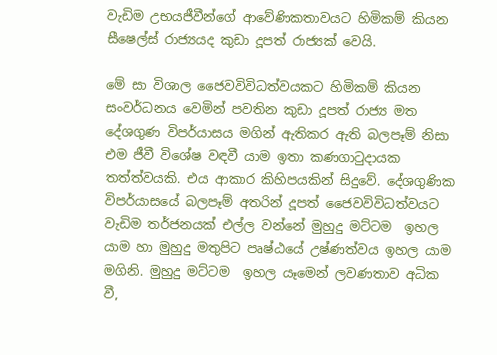වැඩිම උභයජීවීන්ගේ ආවේණිකතාවයට හිමිකම් කියන සීෂෙල්ස් රාජ්‍යයද කුඩා දූපත් රාජ්‍යක් වෙයි.

මේ සා විශාල ජෛවවිවිධත්වයකට හිමිකම් කියන සංවර්ධනය වෙමින් පවතින කුඩා දූපත් රාජ්‍ය මත දේශගුණ විපර්යාසය මගින් ඇතිකර ඇති බලපෑම් නිසා එම ජීවී විශේෂ වඳවී යාම ඉතා කණගාටුදායක තත්ත්වයකි. එය ආකාර කිහිපයකින් සිදුවේ. දේශගුණික විපර්යාසයේ බලපෑම් අතරින් දූපත් ජෛවවිවිධත්වයට වැඩිම තර්ජනයක් එල්ල වන්නේ මුහුදු මට්ටම  ඉහල යාම හා මුහුදු මතුපිට පෘෂ්ඨයේ උෂ්ණත්වය ඉහල යාම මගිනි. මුහුදු මට්ටම  ඉහල යෑමෙන් ලවණතාව අධික වී,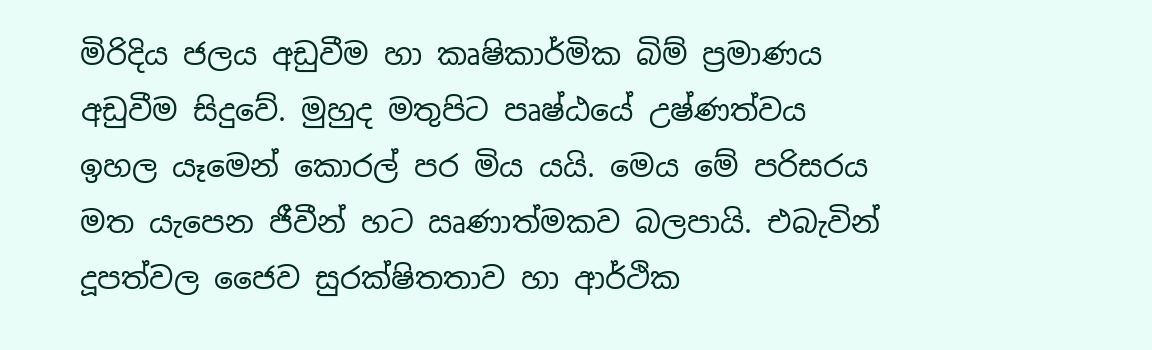මිරිදිය ජලය අඩුවීම හා කෘෂිකාර්මික බිම් ප්‍රමාණය අඩුවීම සිදුවේ. මුහුද මතුපිට පෘෂ්ඨයේ උෂ්ණත්වය ඉහල යෑමෙන් කොරල් පර මිය යයි. මෙය මේ පරිසරය මත යැපෙන ජීවීන් හට ඍණාත්මකව බලපායි. එබැවින් දූපත්වල ජෛව සුරක්ෂිතතාව හා ආර්ථික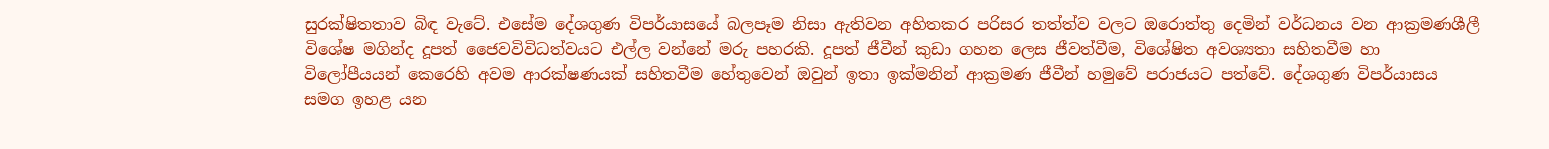සුරක්ෂිතතාව බිඳ වැටේ. එසේම දේශගුණ විපර්යාසයේ බලපෑම නිසා ඇතිවන අහිතකර පරිසර තත්ත්ව වලට ඔරොත්තු දෙමින් වර්ධනය වන ආක්‍රමණශීලී විශේෂ මගින්ද දූපත් ජෛවවිවිධත්වයට එල්ල වන්නේ මරු පහරකි. දූපත් ජීවීන් කුඩා ගහන ලෙස ජීවත්වීම, විශේෂිත අවශ්‍යතා සහිතවීම හා විලෝපීයයන් කෙරෙහි අවම ආරක්ෂණයක් සහිතවීම හේතුවෙන් ඔවුන් ඉතා ඉක්මනින් ආක්‍රමණ ජීවීන් හමුවේ පරාජයට පත්වේ. දේශගුණ විපර්යාසය සමග ඉහළ යන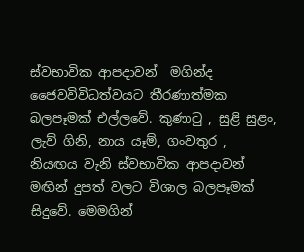ස්වභාවික ආපදාවන්  මගින්ද ජෛවවිවිධත්වයට තීරණාත්මක බලපෑමක් එල්ලවේ. කුණාටු , සුළි සුළං, ලැව් ගිනි, නාය යෑම්, ගංවතුර , නියඟය වැනි ස්වභාවික ආපදාවන් මඟින් දුපත් වලට විශාල බලපෑමක් සිදුවේ. මෙමගින්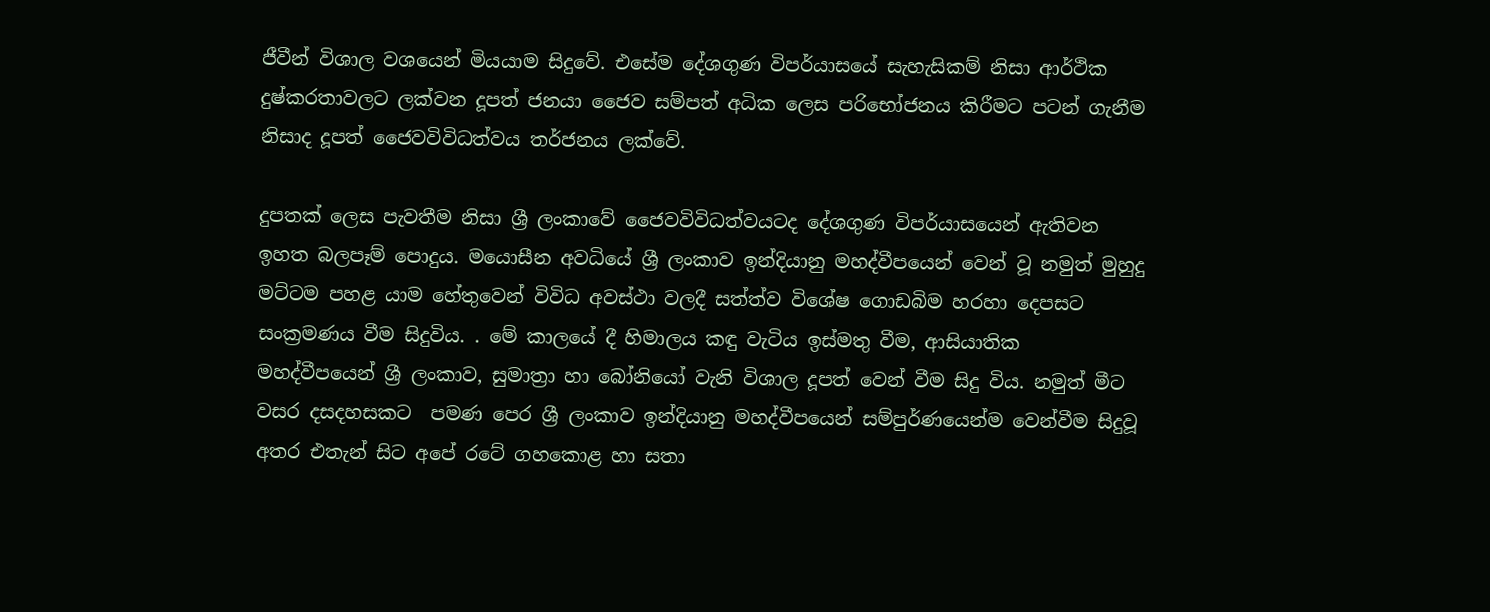ජීවීන් විශාල වශයෙන් මියයාම සිදුවේ. එසේම දේශගුණ විපර්යාසයේ සැහැසිකම් නිසා ආර්ථික දුෂ්කරතාවලට ලක්වන දූපත් ජනයා ජෛව සම්පත් අධික ලෙස පරිභෝජනය කිරීමට පටන් ගැනීම නිසාද දූපත් ජෛවවිවිධත්වය තර්ජනය ලක්වේ.

දුපතක් ලෙස පැවතීම නිසා ශ්‍රී ලංකාවේ ජෛවවිවිධත්වයටද දේශගුණ විපර්යාසයෙන් ඇතිවන ඉහත බලපෑම් පොදුය. මයොසීන අවධියේ ශ්‍රී ලංකාව ඉන්දියානු මහද්වීපයෙන් වෙන් වූ නමුත් මුහුදු මට්ටම පහළ යාම හේතුවෙන් විවිධ අවස්ථා වලදී සත්ත්ව විශේෂ ගොඩබිම හරහා දෙපසට සංක්‍රමණය වීම සිදුවිය. . මේ කාලයේ දී හිමාලය කඳු වැටිය ඉස්මතු වීම, ආසියාතික මහද්වීපයෙන් ශ්‍රී ලංකාව, සුමාත්‍රා හා බෝනියෝ වැනි විශාල දූපත් වෙන් වීම සිදු විය. නමුත් මීට වසර දසදහසකට  පමණ පෙර ශ්‍රී ලංකාව ඉන්දියානු මහද්වීපයෙන් සම්පුර්ණයෙන්ම වෙන්වීම සිදුවූ අතර එතැන් සිට අපේ රටේ ගහකොළ හා සතා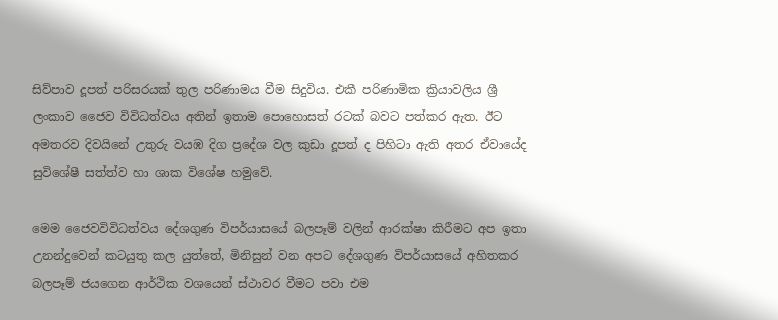සිව්පාව දූපත් පරිසරයක් තුල පරිණාමය වීම සිදුවිය. එකී පරිණාමික ක්‍රියාවලිය ශ්‍රී ලංකාව ජෛව විවිධත්වය අතින් ඉතාම පොහොසත් රටක් බවට පත්කර ඇත. ඊට අමතරව දිවයිනේ උතුරු වයඹ දිග ප්‍රදේශ වල කුඩා දූපත් ද පිහිටා ඇති අතර ඒවායේද සුවිශේෂී සත්ත්ව හා ශාක විශේෂ හමුවේ.

මෙම ජෛවවිවිධත්වය දේශගුණ විපර්යාසයේ බලපෑම් වලින් ආරක්ෂා කිරීමට අප ඉතා උනන්දුවෙන් කටයුතු කල යුත්තේ, මිනිසුන් වන අපට දේශගුණ විපර්යාසයේ අහිතකර බලපෑම් ජයගෙන ආර්ථික වශයෙන් ස්ථාවර වීමට පවා එම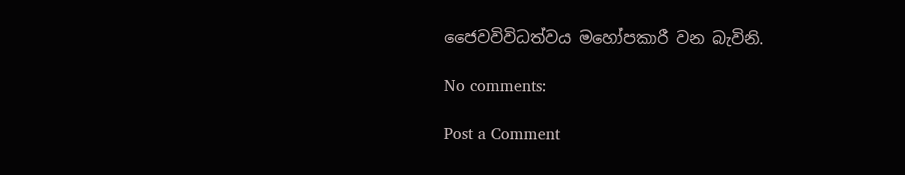ජෛවවිවිධත්වය මහෝපකාරී වන බැවිනි.

No comments:

Post a Comment